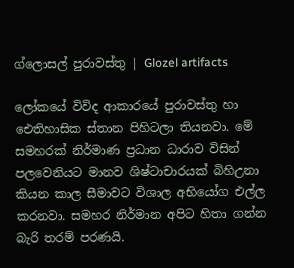ග්ලොසල් පුරාවස්තු | Glozel artifacts

ලෝකයේ විවිද ආකාරයේ පුරාවස්තු හා ඓතිහාසික ස්තාන පිහිටලා තියනවා. මේ සමහරක් නිර්මාණ ප්‍රධාන ධාරාව විසින් පලවෙනියට මානව ශිෂ්ටාචාරයක් බිහිඋනා කියන කාල සීමාවට විශාල අභියෝග එල්ල කරනවා. සමහර නිර්මාන අපිට හිතා ගන්න බැරි තරම් පරණයි.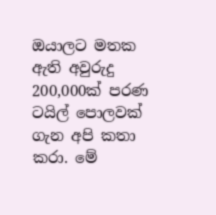ඔයාලට මතක ඇති අවුරුදු 200,000ක් පරණ ටයිල් පොලවක් ගැන අපි කතා කරා. මේ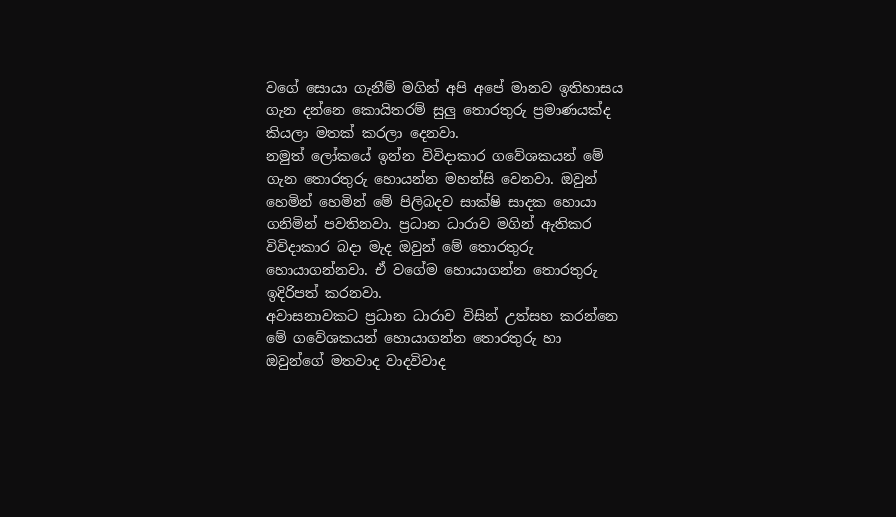වගේ සොයා ගැනීම් මගින් අපි අපේ මානව ඉතිහාසය ගැන දන්නෙ කොයිතරම් සුලු තොරතුරු ප්‍රමාණයක්ද කියලා මතක් කරලා දෙනවා.
නමුත් ලෝකයේ ඉන්න විවිදාකාර ගවේශකයන් මේ ගැන තොරතුරු හොයන්න මහන්සි වෙනවා. ඔවුන් හෙමින් හෙමින් මේ පිලිබදව සාක්ෂි සාදක හොයා ගනිමින් පවතිනවා. ප්‍රධාන ධාරාව මගින් ඇතිකර විවිදාකාර බදා මැද ඔවුන් මේ තොරතුරු හොයාගන්නවා. ඒ වගේම හොයාගන්න තොරතුරු ඉදිරිපත් කරනවා.
අවාසනාවකට ප්‍රධාන ධාරාව විසින් උත්සහ කරන්නෙ මේ ගවේශකයන් හොයාගන්න තොරතුරු හා ඔවුන්ගේ මතවාද වාදවිවාද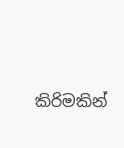කිරිමකින්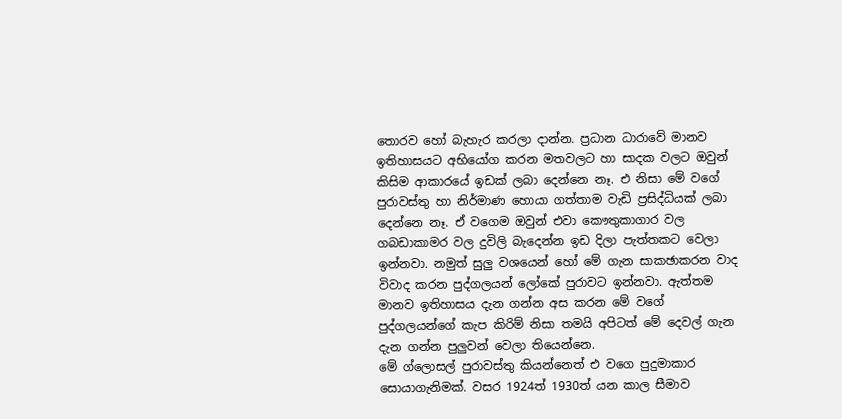තොරව හෝ බැහැර කරලා දාන්න. ප්‍රධාන ධාරාවේ මානව ඉතිහාසයට අභියෝග කරන මතවලට හා සාදක වලට ඔවුන් කිසිම ආකාරයේ ඉඩක් ලබා දෙන්නෙ නෑ. එ නිසා මේ වගේ පුරාවස්තු හා නිර්මාණ හොයා ගත්තාම වැඩි ප්‍රසිද්ධියක් ලබා දෙන්නෙ නෑ. ඒ වගෙම ඔවුන් එවා කෞතුකාගාර වල ගබඩාකාමර වල දුවිලි බැදෙන්න ඉඩ දිලා පැත්තකට වෙලා ඉන්නවා. නමුත් සුලු වශයෙන් හෝ මේ ගැන සාකඡාකරන වාද විවාද කරන පුද්ගලයන් ලෝකේ පුරාවට ඉන්නවා. ඇත්තම මානව ඉතිහාසය දැන ගන්න අස කරන මේ වගේ පුද්ගලයන්ගේ කැප කිරිම් නිසා තමයි අපිටත් මේ දෙවල් ගැන දැන ගන්න පුලුවන් වෙලා තියෙන්නෙ.
මේ ග්ලොසල් පුරාවස්තු කියන්නෙත් එ වගෙ පුදුමාකාර සොයාගැනිමක්. වසර 1924ත් 1930ත් යන කාල සීමාව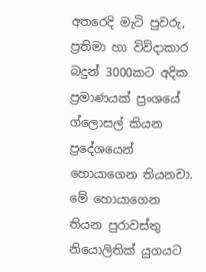අතරෙදි මැටි පුවරු, ප්‍රතිමා හා විවිදාකාර බදුන් 3000කට අදික ප්‍රමාණයක් ප්‍රංශයේ ග්ලොසල් කියන ප්‍රදේශයෙන් හොයාගෙන තියනවා. මේ හොයාගෙන තියන පුරාවස්තු නියොලිතික් යුගයට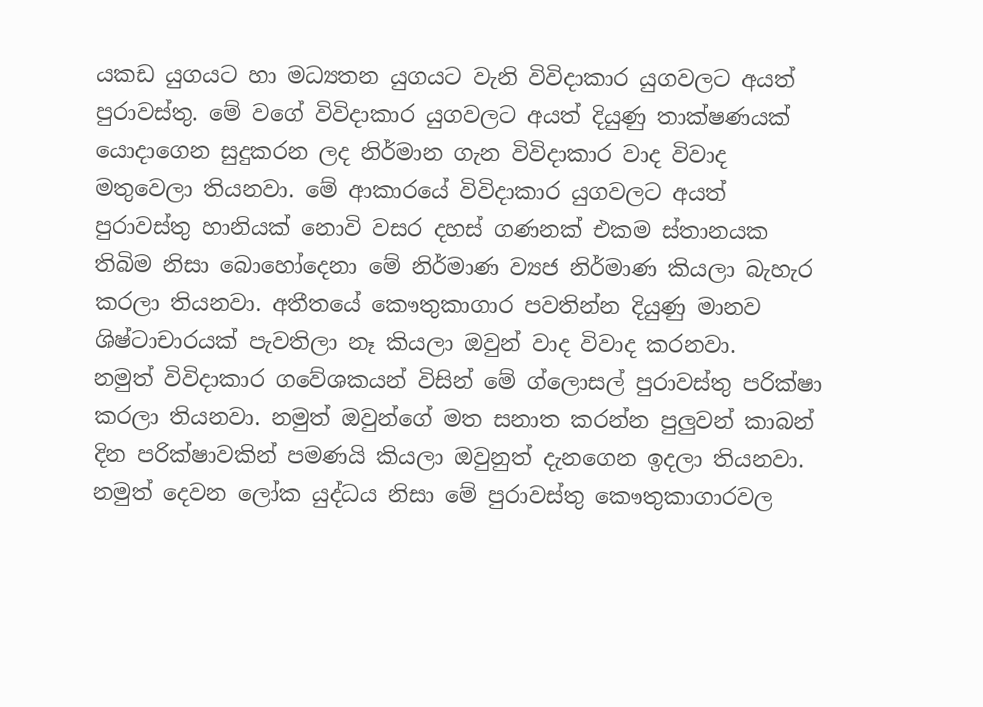යකඩ යුගයට හා මධ්‍යතන යුගයට වැනි විවිදාකාර යුගවලට අයත් පුරාවස්තු. මේ වගේ විවිදාකාර යුගවලට අයත් දියුණු තාක්ෂණයක් යොදාගෙන සුදුකරන ලද නිර්මාන ගැන විවිදාකාර වාද විවාද මතුවෙලා තියනවා. මේ ආකාරයේ විවිදාකාර යුගවලට අයත් පුරාවස්තු හානියක් නොවි වසර දහස් ගණනක් එකම ස්තානයක තිබිම නිසා බොහෝදෙනා මේ නිර්මාණ ව්‍යජ නිර්මාණ කියලා බැහැර කරලා තියනවා. අතීතයේ කෞතුකාගාර පවතින්න දියුණු මානව ශිෂ්ටාචාරයක් පැවතිලා නෑ කියලා ඔවුන් වාද විවාද කරනවා.
නමුත් විවිදාකාර ගවේශකයන් විසින් මේ ග්ලොසල් පුරාවස්තු පරික්ෂා කරලා තියනවා. නමුත් ඔවුන්ගේ මත සනාත කරන්න පුලුවන් කාබන් දින පරික්ෂාවකින් පමණයි කියලා ඔවුනුත් දැනගෙන ඉදලා තියනවා. නමුත් දෙවන ලෝක යුද්ධය නිසා මේ පුරාවස්තු කෞතුකාගාරවල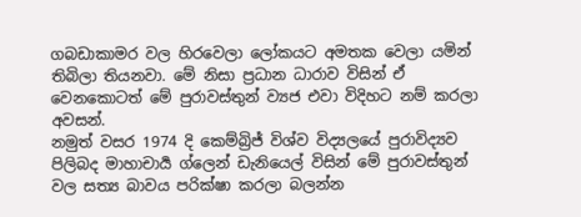ගබඩාකාමර වල හිරවෙලා ලෝකයට අමතක වෙලා යමින් තිබිලා තියනවා. මේ නිසා ප්‍රධාන ධාරාව විසින් ඒ වෙනකොටත් මේ පුරාවස්තුන් ව්‍යජ එවා විදිහට නම් කරලා අවසන්.
නමුත් වසර 1974 දි කෙම්බ්‍රිජ් විශ්ව විද්‍යලයේ පුරාවිද්‍යව පිලිබද මාහාචාර්‍ය ග්ලෙන් ඩැනියෙල් විසින් මේ පුරාවස්තුන් වල සත්‍ය බාවය පරික්ෂා කරලා බලන්න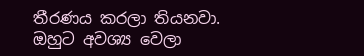තීරණය කරලා තියනවා. ඔහුට අවශ්‍ය වෙලා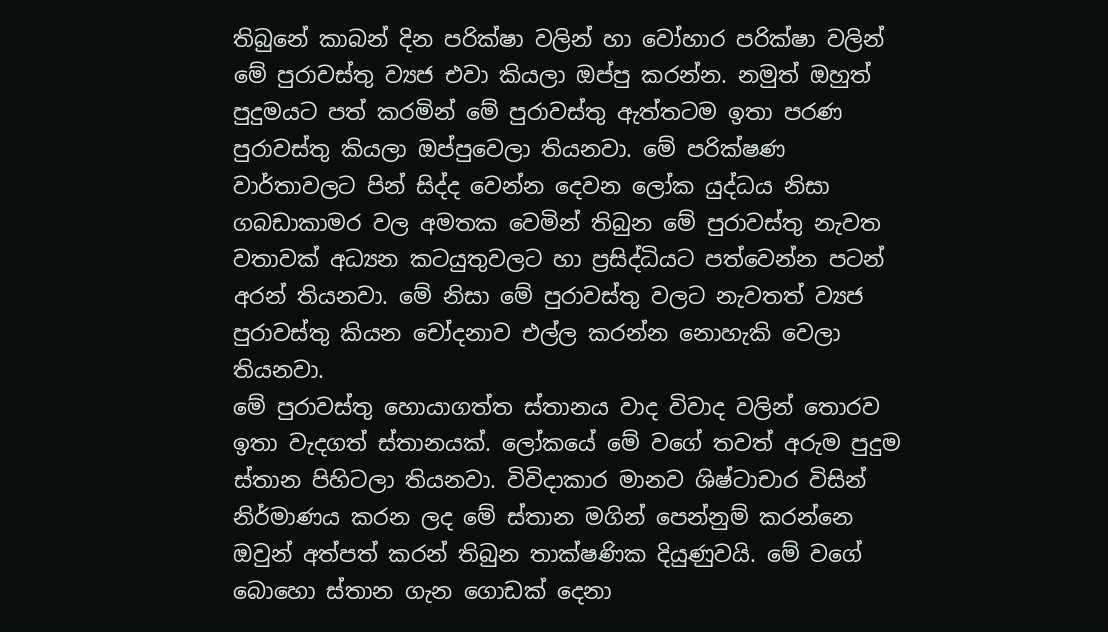තිබුනේ කාබන් දින පරික්ෂා වලින් හා වෝහාර පරික්ෂා වලින් මේ පුරාවස්තු ව්‍යජ එවා කියලා ඔප්පු කරන්න. නමුත් ඔහුත් පුදුමයට පත් කරමින් මේ පුරාවස්තු ඇත්තටම ඉතා පරණ පුරාවස්තු කියලා ඔප්පුවෙලා තියනවා. මේ පරික්ෂණ වාර්තාවලට පින් සිද්ද වෙන්න දෙවන ලෝක යුද්ධය නිසා ගබඩාකාමර වල අමතක වෙමින් තිබුන මේ පුරාවස්තු නැවත වතාවක් අධ්‍යන කටයුතුවලට හා ප්‍රසිද්ධියට පත්වෙන්න පටන් අරන් තියනවා. මේ නිසා මේ පුරාවස්තු වලට නැවතත් ව්‍යජ පුරාවස්තු කියන චෝදනාව එල්ල කරන්න නොහැකි වෙලා තියනවා.
මේ පුරාවස්තු හොයාගත්ත ස්තානය වාද විවාද වලින් තොරව ඉතා වැදගත් ස්තානයක්. ලෝකයේ මේ වගේ තවත් අරුම පුදුම ස්තාන පිහිටලා තියනවා. විවිදාකාර මානව ශිෂ්ටාචාර විසින් නිර්මාණය කරන ලද මේ ස්තාන මගින් පෙන්නුම් කරන්නෙ ඔවුන් අත්පත් කරන් තිබුන තාක්ෂණික දියුණුවයි. මේ වගේ බොහො ස්තාන ගැන ගොඩක් දෙනා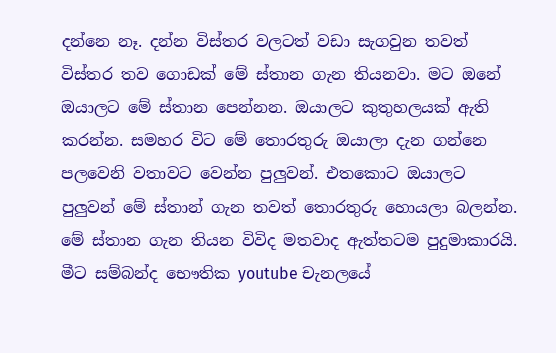දන්නෙ නෑ. දන්න විස්තර වලටත් වඩා සැගවුන තවත් විස්තර තව ගොඩක් මේ ස්තාන ගැන තියනවා. මට ඔනේ ඔයාලට මේ ස්තාන පෙන්නන. ඔයාලට කුතුහලයක් ඇති කරන්න. සමහර විට මේ තොරතුරු ඔයාලා දැන ගන්නෙ පලවෙනි වතාවට වෙන්න පුලුවන්. එතකොට ඔයාලට පුලුවන් මේ ස්තාන් ගැන තවත් තොරතුරු හොයලා බලන්න. මේ ස්තාන ගැන තියන විවිද මතවාද ඇත්තටම පුදුමාකාරයි. මීට සම්බන්ද භෞතික youtube චැනලයේ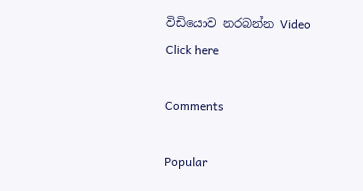විඩියොව නරබන්න Video Click here

Comments

Popular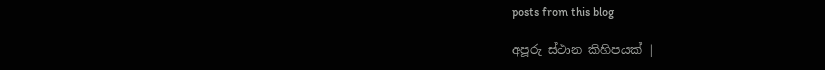posts from this blog

අපූරු ස්ථාන කිහිපයක් |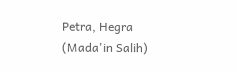Petra, Hegra (Mada'in Salih)